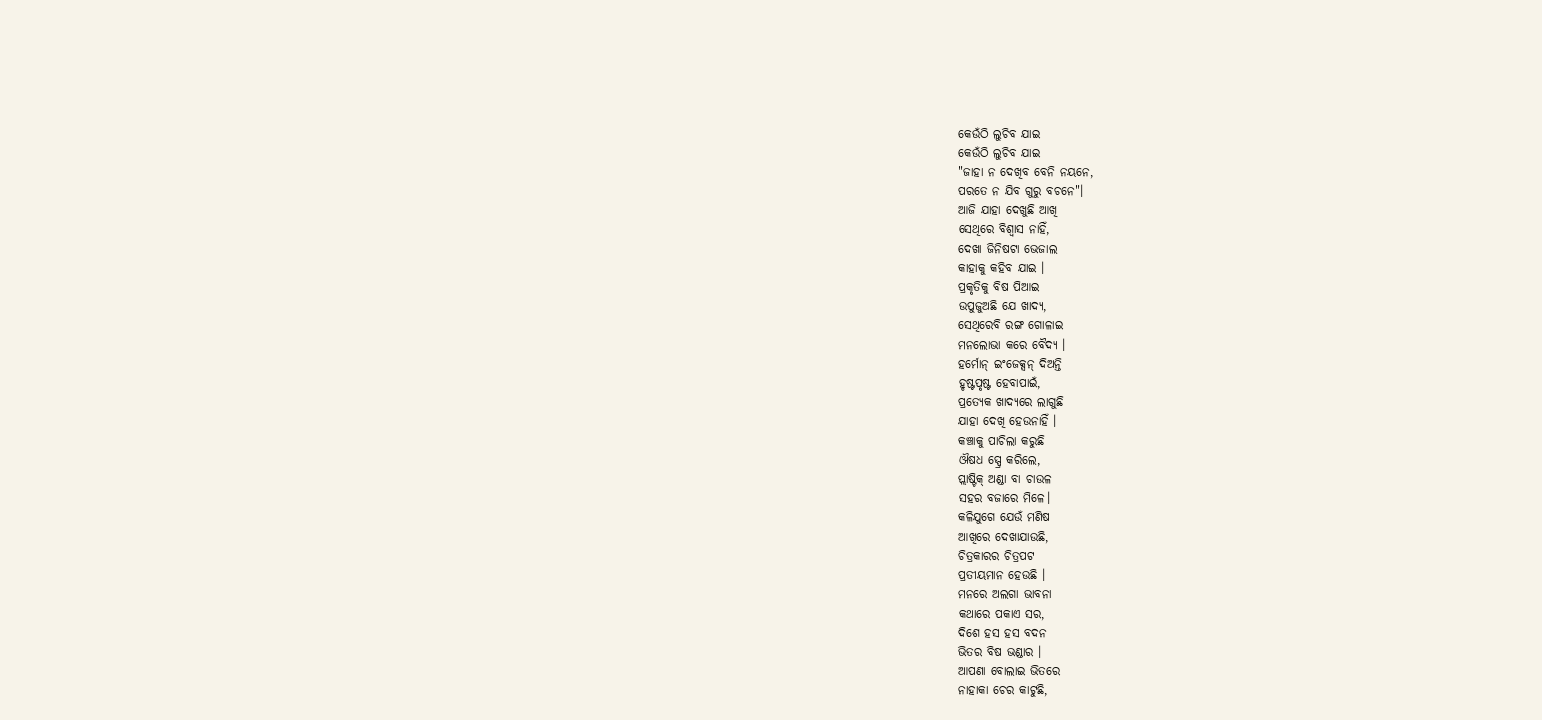କେଉଁଠି ଲୁଚିବ ଯାଇ
କେଉଁଠି ଲୁଚିବ ଯାଇ
"ଜାହା ନ ଦେଖିବ ବେନି ନୟନେ,
ପରତେ ନ ଯିବ ଗୁରୁ ବଚନେ"।
ଆଜି ଯାହା ଦେଖୁଛି ଆଖି
ସେଥିରେ ବିଶ୍ବାସ ନାହିଁ,
ଦେଖା ଜିନିଷଟା ଭେଜାଲ
କାହାକୁ କହିବ ଯାଇ ।
ପ୍ରକୃତିକୁ ବିଷ ପିଆଇ
ଉପୁଜୁଅଛି ଯେ ଖାଦ୍ଯ,
ସେଥିରେବି ରଙ୍ଗ ଗୋଳାଇ
ମନଲୋଭା କରେ ବୈଦ୍ୟ ।
ହର୍ମୋନ୍ ଇଂଜେକ୍ସନ୍ ଦିଅନ୍ତି
ହୃଷ୍ଟପୃଷ୍ଟ ହେବାପାଇଁ,
ପ୍ରତ୍ୟେକ ଖାଦ୍ଯରେ ଲାଗୁଛି
ଯାହା ଦେଖି ହେଉନାହିଁ ।
କଞ୍ଚାକୁ ପାଚିଲା କରୁଛି
ଔଷଧ ସ୍ପ୍ରେ କରିଲେ,
ପ୍ଲାଷ୍ଟିକ୍ ଅଣ୍ଡା ବା ଚାଉଳ
ସହର ବଜାରେ ମିଳେ।
କଳିଯୁଗେ ଯେଉଁ ମଣିଷ
ଆଖିରେ ଦେଖାଯାଉଛି,
ଚିତ୍ରକାରର ଚିତ୍ରପଟ
ପ୍ରତୀୟମାନ ହେଉଛି ।
ମନରେ ଅଲଗା ଭାବନା
କଥାରେ ପକାଏ ସର,
ଦିଶେ ହସ ହସ ବଦନ
ଭିତର ବିଷ ଭଣ୍ଡାର ।
ଆପଣା ବୋଲାଇ ଭିତରେ
ନାହାକା ଚେର କାଟୁଛି,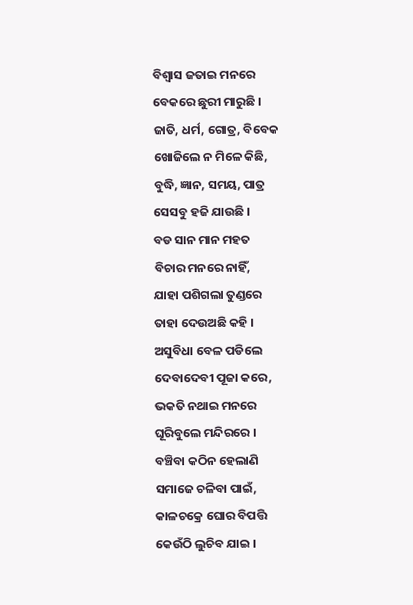ବିଶ୍ବାସ ଜତାଇ ମନରେ
ବେକରେ ଛୁରୀ ମାରୁଛି ।
ଜାତି, ଧର୍ମ, ଗୋତ୍ର, ବିବେକ
ଖୋଜିଲେ ନ ମିଳେ କିଛି,
ବୁଦ୍ଧି, ଜ୍ଞାନ, ସମୟ, ପାତ୍ର
ସେସବୁ ହଜି ଯାଉଛି ।
ବଡ ସାନ ମାନ ମହତ
ବିଚାର ମନରେ ନାହିଁ,
ଯାହା ପଶିଗଲା ତୁଣ୍ଡରେ
ତାହା ଦେଉଅଛି କହି ।
ଅସୁବିଧା ବେଳ ପଡିଲେ
ଦେବାଦେବୀ ପୂଜା କରେ,
ଭକତି ନଥାଇ ମନରେ
ଘୂରିବୁଲେ ମନ୍ଦିରରେ ।
ବଞ୍ଚିବା କଠିନ ହେଲାଣି
ସମାଜେ ଚଳିବା ପାଇଁ,
କାଳଚକ୍ରେ ଘୋର ବିପତ୍ତି
କେଉଁଠି ଲୁଚିବ ଯାଇ ।